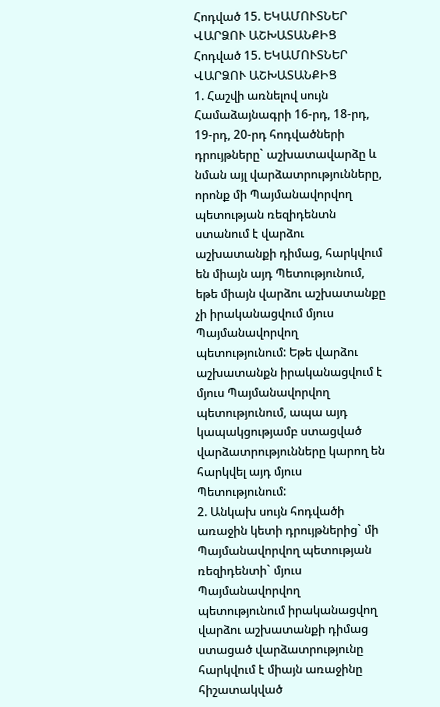Հոդված 15. ԵԿԱՄՈՒՏՆԵՐ ՎԱՐՁՈՒ ԱՇԽԱՏԱՆՔԻՑ
Հոդված 15. ԵԿԱՄՈՒՏՆԵՐ ՎԱՐՁՈՒ ԱՇԽԱՏԱՆՔԻՑ
1. Հաշվի առնելով սույն Համաձայնագրի 16-րդ, 18-րդ, 19-րդ, 20-րդ հոդվածների դրույթները` աշխատավարձը և նման այլ վարձատրությունները, որոնք մի Պայմանավորվող պետության ռեզիդենտն ստանում է վարձու աշխատանքի դիմաց, հարկվում են միայն այդ Պետությունում, եթե միայն վարձու աշխատանքը չի իրականացվում մյուս Պայմանավորվող պետությունում: Եթե վարձու աշխատանքն իրականացվում է մյուս Պայմանավորվող պետությունում, ապա այդ կապակցությամբ ստացված վարձատրությունները կարող են հարկվել այդ մյուս Պետությունում:
2. Անկախ սույն հոդվածի առաջին կետի դրույթներից` մի Պայմանավորվող պետության ռեզիդենտի` մյուս Պայմանավորվող պետությունում իրականացվող վարձու աշխատանքի դիմաց ստացած վարձատրությունը հարկվում է միայն առաջինը հիշատակված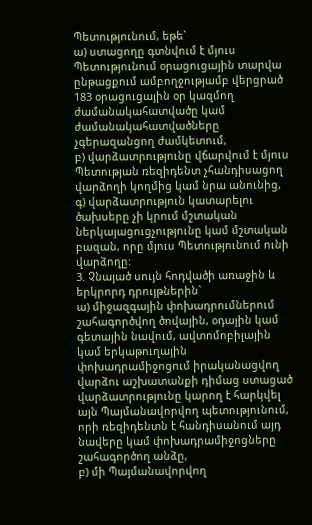Պետությունում, եթե`
ա) ստացողը գտնվում է մյուս Պետությունում օրացուցային տարվա ընթացքում ամբողջությամբ վերցրած 183 օրացուցային օր կազմող ժամանակահատվածը կամ ժամանակահատվածները չգերազանցող ժամկետում,
բ) վարձատրությունը վճարվում է մյուս Պետության ռեզիդենտ չհանդիսացող վարձողի կողմից կամ նրա անունից,
գ) վարձատրություն կատարելու ծախսերը չի կրում մշտական ներկայացուցչությունը կամ մշտական բազան, որը մյուս Պետությունում ունի վարձողը:
3. Չնայած սույն հոդվածի առաջին և երկրորդ դրույթներին`
ա) միջազգային փոխադրումներում շահագործվող ծովային, օդային կամ գետային նավում, ավտոմոբիլային կամ երկաթուղային փոխադրամիջոցում իրականացվող վարձու աշխատանքի դիմաց ստացած վարձատրությունը կարող է հարկվել այն Պայմանավորվող պետությունում, որի ռեզիդենտն է հանդիսանում այդ նավերը կամ փոխադրամիջոցները շահագործող անձը,
բ) մի Պայմանավորվող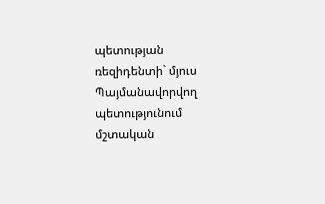պետության ռեզիդենտի` մյուս Պայմանավորվող պետությունում մշտական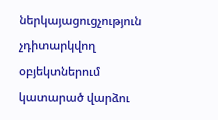ներկայացուցչություն չդիտարկվող օբյեկտներում կատարած վարձու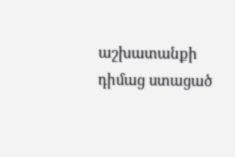աշխատանքի դիմաց ստացած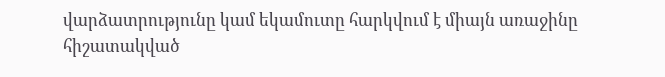վարձատրությունը կամ եկամուտը հարկվում է միայն առաջինը հիշատակված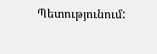Պետությունում: